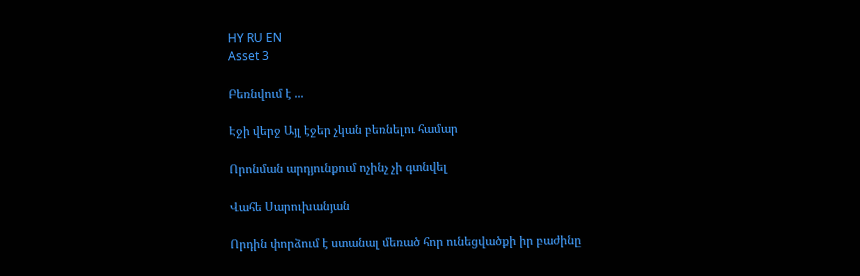HY RU EN
Asset 3

Բեռնվում է ...

Էջի վերջ Այլ էջեր չկան բեռնելու համար

Որոնման արդյունքում ոչինչ չի գտնվել

Վահե Սարուխանյան

Որդին փորձում է ստանալ մեռած հոր ունեցվածքի իր բաժինը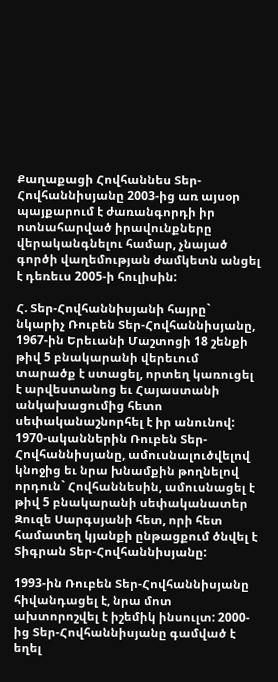Քաղաքացի Հովհաննես Տեր-Հովհաննիսյանը 2003-ից առ այսօր պայքարում է ժառանգորդի իր ոտնահարված իրավունքները վերականգնելու համար, չնայած գործի վաղեմության ժամկետն անցել է դեռեւս 2005-ի հուլիսին:

Հ. Տեր-Հովհաննիսյանի հայրը` նկարիչ Ռուբեն Տեր-Հովհաննիսյանը, 1967-ին Երեւանի Մաշտոցի 18 շենքի թիվ 5 բնակարանի վերեւում տարածք է ստացել, որտեղ կառուցել է արվեստանոց եւ Հայաստանի անկախացումից հետո սեփականաշնորհել է իր անունով: 1970-ականներին Ռուբեն Տեր-Հովհաննիսյանը, ամուսնալուծվելով կնոջից եւ նրա խնամքին թողնելով որդուն` Հովհաննեսին, ամուսնացել է թիվ 5 բնակարանի սեփականատեր Զուզե Սարգսյանի հետ, որի հետ համատեղ կյանքի ընթացքում ծնվել է Տիգրան Տեր-Հովհաննիսյանը:

1993-ին Ռուբեն Տեր-Հովհաննիսյանը հիվանդացել է, նրա մոտ ախտորոշվել է իշեմիկ ինսուլտ: 2000-ից Տեր-Հովհաննիսյանը գամված է եղել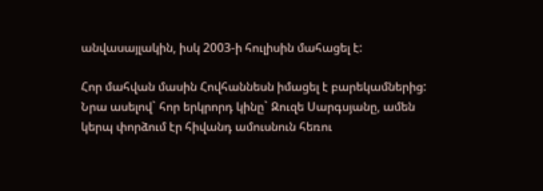անվասայլակին, իսկ 2003-ի հուլիսին մահացել է:

Հոր մահվան մասին Հովհաննեսն իմացել է բարեկամներից: Նրա ասելով` հոր երկրորդ կինը` Զուզե Սարգսյանը, ամեն կերպ փորձում էր հիվանդ ամուսնուն հեռու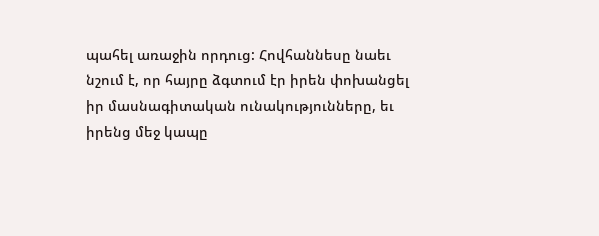պահել առաջին որդուց: Հովհաննեսը նաեւ նշում է, որ հայրը ձգտում էր իրեն փոխանցել իր մասնագիտական ունակությունները, եւ իրենց մեջ կապը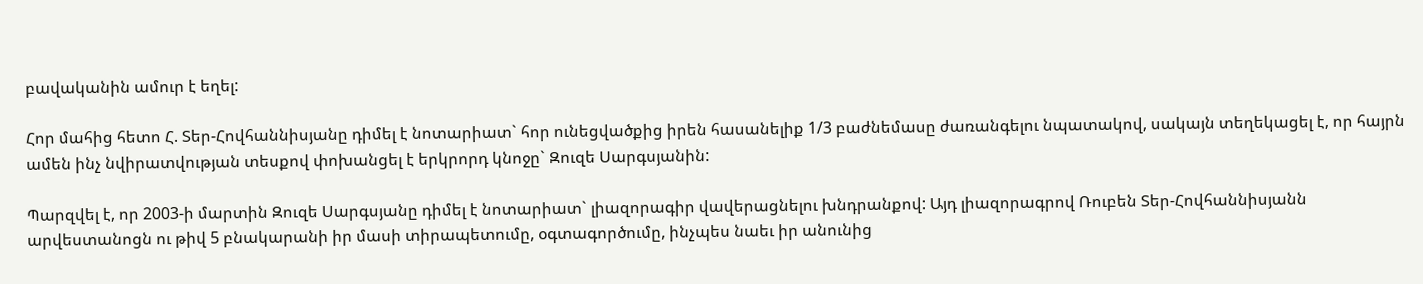բավականին ամուր է եղել:

Հոր մահից հետո Հ. Տեր-Հովհաննիսյանը դիմել է նոտարիատ` հոր ունեցվածքից իրեն հասանելիք 1/3 բաժնեմասը ժառանգելու նպատակով, սակայն տեղեկացել է, որ հայրն ամեն ինչ նվիրատվության տեսքով փոխանցել է երկրորդ կնոջը` Զուզե Սարգսյանին:

Պարզվել է, որ 2003-ի մարտին Զուզե Սարգսյանը դիմել է նոտարիատ` լիազորագիր վավերացնելու խնդրանքով: Այդ լիազորագրով Ռուբեն Տեր-Հովհաննիսյանն արվեստանոցն ու թիվ 5 բնակարանի իր մասի տիրապետումը, օգտագործումը, ինչպես նաեւ իր անունից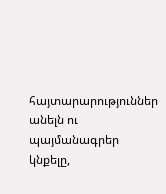հայտարարություններ անելն ու պայմանագրեր կնքելը,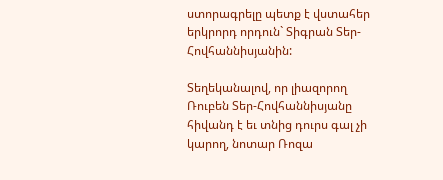ստորագրելը պետք է վստահեր երկրորդ որդուն` Տիգրան Տեր-Հովհաննիսյանին:

Տեղեկանալով, որ լիազորող Ռուբեն Տեր-Հովհաննիսյանը հիվանդ է եւ տնից դուրս գալ չի կարող, նոտար Ռոզա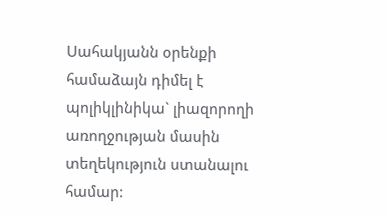Սահակյանն օրենքի համաձայն դիմել է պոլիկլինիկա` լիազորողի առողջության մասին տեղեկություն ստանալու համար: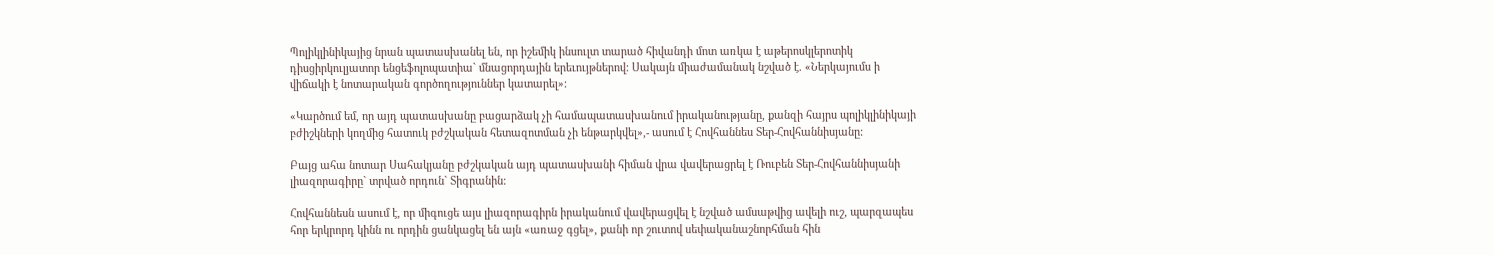Պոլիկլինիկայից նրան պատասխանել են, որ իշեմիկ ինսուլտ տարած հիվանդի մոտ առկա է աթերոսկլերոտիկ դիսցիրկուլյատոր ենցեֆոլոպատիա` մնացորդային երեւույթներով: Սակայն միաժամանակ նշված է. «Ներկայումս ի վիճակի է նոտարական գործողություններ կատարել»:

«Կարծում եմ, որ այդ պատասխանը բացարձակ չի համապատասխանում իրականությանը, քանզի հայրս պոլիկլինիկայի բժիշկների կողմից հատուկ բժշկական հետազոտման չի ենթարկվել»,- ասում է Հովհաննես Տեր-Հովհաննիսյանը:

Բայց ահա նոտար Սահակյանը բժշկական այդ պատասխանի հիման վրա վավերացրել է Ռուբեն Տեր-Հովհաննիսյանի լիազորագիրը` տրված որդուն` Տիգրանին:

Հովհաննեսն ասում է, որ միգուցե այս լիազորագիրն իրականում վավերացվել է նշված ամսաթվից ավելի ուշ, պարզապես հոր երկրորդ կինն ու որդին ցանկացել են այն «առաջ գցել», քանի որ շուտով սեփականաշնորհման հին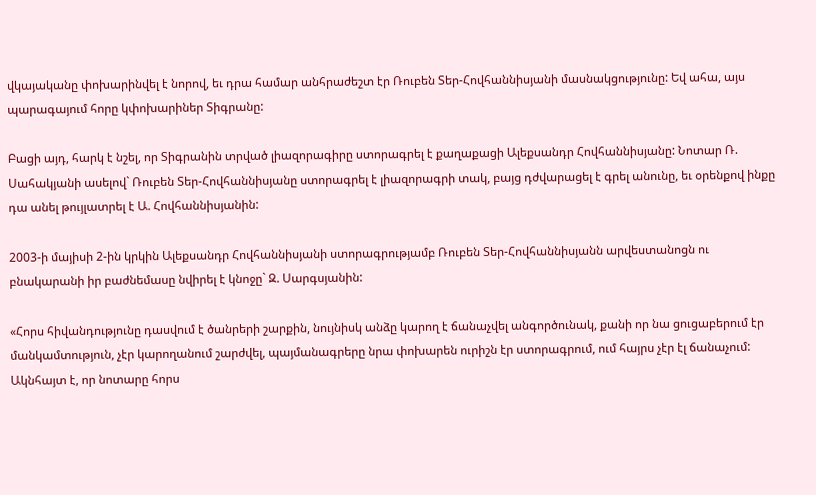վկայականը փոխարինվել է նորով, եւ դրա համար անհրաժեշտ էր Ռուբեն Տեր-Հովհաննիսյանի մասնակցությունը: Եվ ահա, այս պարագայում հորը կփոխարիներ Տիգրանը:

Բացի այդ, հարկ է նշել, որ Տիգրանին տրված լիազորագիրը ստորագրել է քաղաքացի Ալեքսանդր Հովհաննիսյանը: Նոտար Ռ. Սահակյանի ասելով` Ռուբեն Տեր-Հովհաննիսյանը ստորագրել է լիազորագրի տակ, բայց դժվարացել է գրել անունը, եւ օրենքով ինքը դա անել թույլատրել է Ա. Հովհաննիսյանին:

2003-ի մայիսի 2-ին կրկին Ալեքսանդր Հովհաննիսյանի ստորագրությամբ Ռուբեն Տեր-Հովհաննիսյանն արվեստանոցն ու բնակարանի իր բաժնեմասը նվիրել է կնոջը` Զ. Սարգսյանին:

«Հորս հիվանդությունը դասվում է ծանրերի շարքին, նույնիսկ անձը կարող է ճանաչվել անգործունակ, քանի որ նա ցուցաբերում էր մանկամտություն, չէր կարողանում շարժվել, պայմանագրերը նրա փոխարեն ուրիշն էր ստորագրում, ում հայրս չէր էլ ճանաչում: Ակնհայտ է, որ նոտարը հորս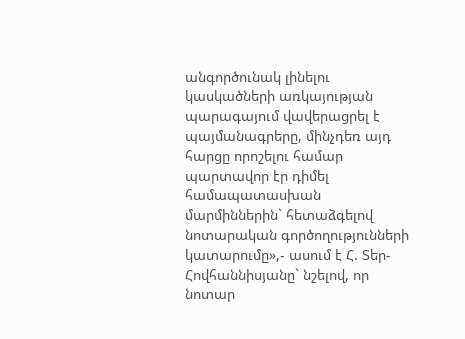անգործունակ լինելու կասկածների առկայության պարագայում վավերացրել է պայմանագրերը, մինչդեռ այդ հարցը որոշելու համար պարտավոր էր դիմել համապատասխան մարմիններին` հետաձգելով նոտարական գործողությունների կատարումը»,- ասում է Հ. Տեր-Հովհաննիսյանը` նշելով, որ նոտար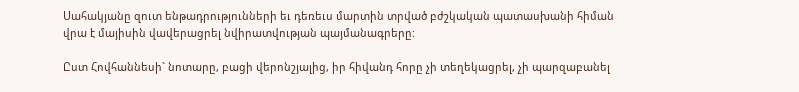Սահակյանը զուտ ենթադրությունների եւ դեռեւս մարտին տրված բժշկական պատասխանի հիման վրա է մայիսին վավերացրել նվիրատվության պայմանագրերը:

Ըստ Հովհաննեսի` նոտարը, բացի վերոնշյալից, իր հիվանդ հորը չի տեղեկացրել, չի պարզաբանել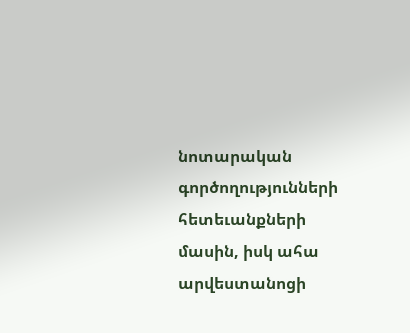նոտարական գործողությունների հետեւանքների մասին, իսկ ահա արվեստանոցի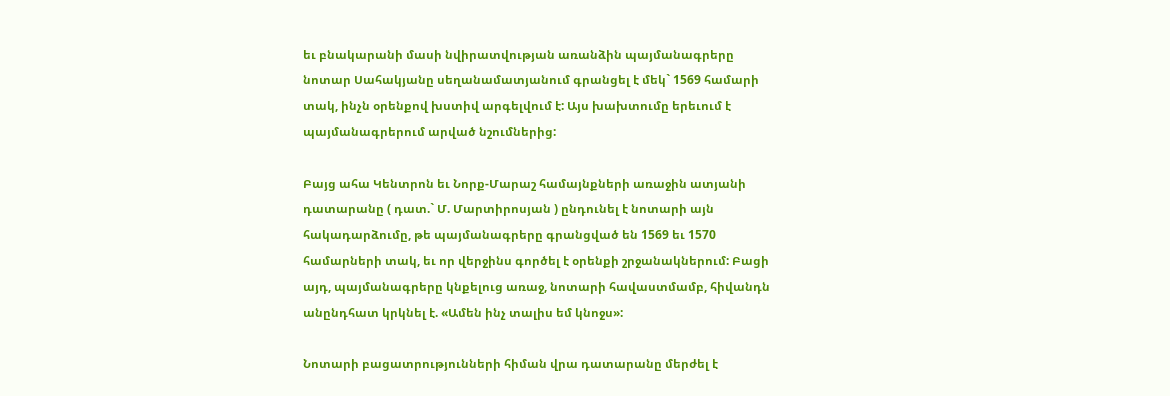եւ բնակարանի մասի նվիրատվության առանձին պայմանագրերը նոտար Սահակյանը սեղանամատյանում գրանցել է մեկ` 1569 համարի տակ, ինչն օրենքով խստիվ արգելվում է: Այս խախտումը երեւում է պայմանագրերում արված նշումներից:

Բայց ահա Կենտրոն եւ Նորք-Մարաշ համայնքների առաջին ատյանի դատարանը ( դատ.` Մ. Մարտիրոսյան ) ընդունել է նոտարի այն հակադարձումը, թե պայմանագրերը գրանցված են 1569 եւ 1570 համարների տակ, եւ որ վերջինս գործել է օրենքի շրջանակներում: Բացի այդ, պայմանագրերը կնքելուց առաջ, նոտարի հավաստմամբ, հիվանդն անընդհատ կրկնել է. «Ամեն ինչ տալիս եմ կնոջս»:

Նոտարի բացատրությունների հիման վրա դատարանը մերժել է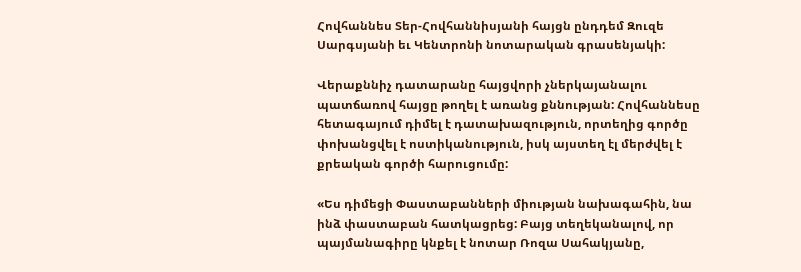Հովհաննես Տեր-Հովհաննիսյանի հայցն ընդդեմ Զուզե Սարգսյանի եւ Կենտրոնի նոտարական գրասենյակի:

Վերաքննիչ դատարանը հայցվորի չներկայանալու պատճառով հայցը թողել է առանց քննության: Հովհաննեսը հետագայում դիմել է դատախազություն, որտեղից գործը փոխանցվել է ոստիկանություն, իսկ այստեղ էլ մերժվել է քրեական գործի հարուցումը:

«Ես դիմեցի Փաստաբանների միության նախագահին, նա ինձ փաստաբան հատկացրեց: Բայց տեղեկանալով, որ պայմանագիրը կնքել է նոտար Ռոզա Սահակյանը,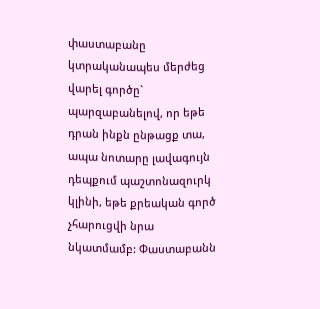փաստաբանը կտրականապես մերժեց վարել գործը` պարզաբանելով, որ եթե դրան ինքն ընթացք տա, ապա նոտարը լավագույն դեպքում պաշտոնազուրկ կլինի, եթե քրեական գործ չհարուցվի նրա նկատմամբ: Փաստաբանն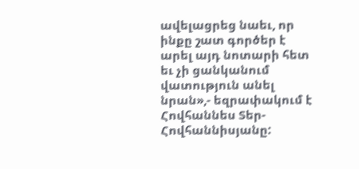ավելացրեց նաեւ, որ ինքը շատ գործեր է արել այդ նոտարի հետ եւ չի ցանկանում վատություն անել նրան»,- եզրափակում է Հովհաննես Տեր-Հովհաննիսյանը: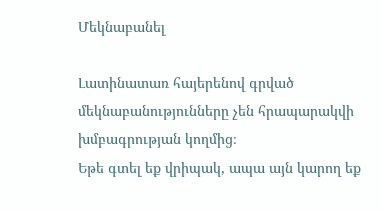Մեկնաբանել

Լատինատառ հայերենով գրված մեկնաբանությունները չեն հրապարակվի խմբագրության կողմից։
Եթե գտել եք վրիպակ, ապա այն կարող եք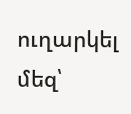ուղարկել մեզ՝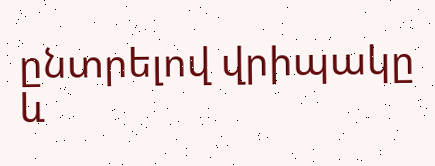ընտրելով վրիպակը և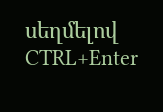սեղմելով CTRL+Enter